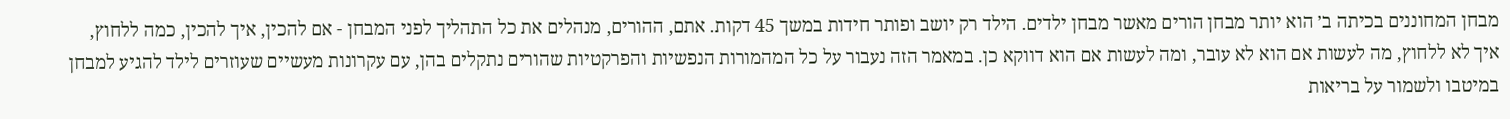מבחן המחוננים בכיתה ב׳ הוא יותר מבחן הורים מאשר מבחן ילדים. הילד רק יושב ופותר חידות במשך 45 דקות. אתם, ההורים, מנהלים את כל התהליך לפני המבחן - אם להכין, איך להכין, כמה ללחוץ, איך לא ללחוץ, מה לעשות אם הוא לא עובר, ומה לעשות אם הוא דווקא כן. במאמר הזה נעבור על כל המהמורות הנפשיות והפרקטיות שהורים נתקלים בהן, עם עקרונות מעשיים שעוזרים לילד להגיע למבחן במיטבו ולשמור על בריאות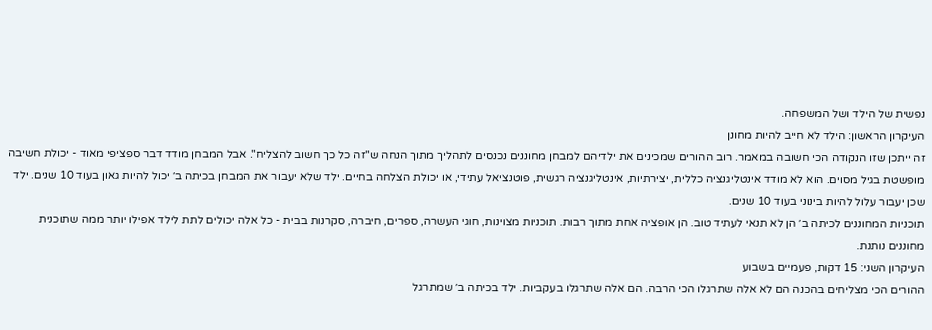נפשית של הילד ושל המשפחה.
העיקרון הראשון: הילד לא חייב להיות מחונן
זה ייתכן שזו הנקודה הכי חשובה במאמר. רוב ההורים שמכינים את ילדיהם למבחן מחוננים נכנסים לתהליך מתוך הנחה ש"זה כל כך חשוב להצליח". אבל המבחן מודד דבר ספציפי מאוד - יכולת חשיבה מופשטת בגיל מסוים. הוא לא מודד אינטליגנציה כללית, יצירתיות, אינטליגנציה רגשית, פוטנציאל עתידי, או יכולת הצלחה בחיים. ילד שלא יעבור את המבחן בכיתה ב׳ יכול להיות גאון בעוד 10 שנים. ילד שכן יעבור עלול להיות בינוני בעוד 10 שנים.
תוכניות המחוננים לכיתה ב׳ הן לא תנאי לעתיד טוב. הן אופציה אחת מתוך רבות. תוכניות מצוינות, חוגי העשרה, ספרים, חיברה, סקרנות בבית - כל אלה יכולים לתת לילד אפילו יותר ממה שתוכנית מחוננים נותנת.
העיקרון השני: 15 דקות, פעמיים בשבוע
ההורים הכי מצליחים בהכנה הם לא אלה שתרגלו הכי הרבה. הם אלה שתרגלו בעקביות. ילד בכיתה ב׳ שמתרגל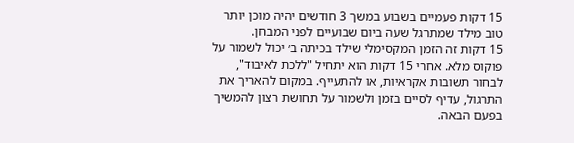15 דקות פעמיים בשבוע במשך 3 חודשים יהיה מוכן יותר טוב מילד שמתרגל שעה ביום שבועיים לפני המבחן.
15 דקות זה הזמן המקסימלי שילד בכיתה ב׳ יכול לשמור על פוקוס מלא. אחרי 15 דקות הוא יתחיל "ללכת לאיבוד", לבחור תשובות אקראיות, או להתעייף. במקום להאריך את התרגול, עדיף לסיים בזמן ולשמור על תחושת רצון להמשיך בפעם הבאה.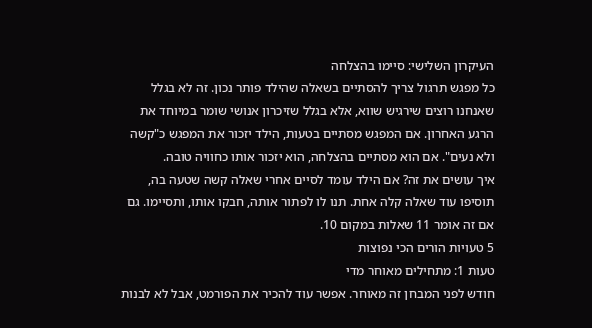העיקרון השלישי: סיימו בהצלחה
כל מפגש תרגול צריך להסתיים בשאלה שהילד פותר נכון. זה לא בגלל שאנחנו רוצים שירגיש שווא, אלא בגלל שזיכרון אנושי שומר במיוחד את הרגע האחרון. אם המפגש מסתיים בטעות, הילד יזכור את המפגש כ"קשה ולא נעים". אם הוא מסתיים בהצלחה, הוא יזכור אותו כחוויה טובה.
איך עושים את זה? אם הילד עומד לסיים אחרי שאלה קשה שטעה בה, תוסיפו עוד שאלה קלה אחת. תנו לו לפתור אותה, חבקו אותו, ותסיימו. גם אם זה אומר 11 שאלות במקום 10.
5 טעויות הורים הכי נפוצות
טעות 1: מתחילים מאוחר מדי
חודש לפני המבחן זה מאוחר. אפשר עוד להכיר את הפורמט, אבל לא לבנות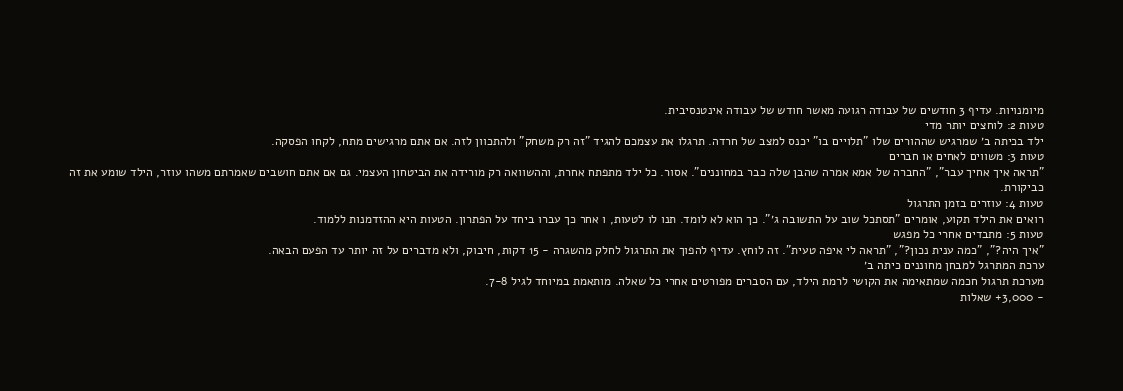מיומנויות. עדיף 3 חודשים של עבודה רגועה מאשר חודש של עבודה אינטנסיבית.
טעות 2: לוחצים יותר מדי
ילד בכיתה ב׳ שמרגיש שההורים שלו "תלויים בו" יכנס למצב של חרדה. תרגלו את עצמכם להגיד "זה רק משחק" ולהתכוון לזה. אם אתם מרגישים מתח, לקחו הפסקה.
טעות 3: משווים לאחים או חברים
"תראה איך אחיך עבר", "החברה של אמא אמרה שהבן שלה כבר במחוננים". אסור. כל ילד מתפתח אחרת, וההשוואה רק מורידה את הביטחון העצמי. גם אם אתם חושבים שאמרתם משהו עוזר, הילד שומע את זה כביקורת.
טעות 4: עוזרים בזמן התרגול
רואים את הילד תקוע, אומרים "תסתכל שוב על התשובה ג׳". כך הוא לא לומד. תנו לו לטעות, ו אחר כך עברו ביחד על הפתרון. הטעות היא ההזדמנות ללמוד.
טעות 5: מתבדים אחרי כל מפגש
"איך היה?", "כמה ענית נכון?", "תראה לי איפה טעית". זה לוחץ. עדיף להפוך את התרגול לחלק מהשגרה - 15 דקות, חיבוק, ולא מדברים על זה יותר עד הפעם הבאה.
ערכת המתרגל למבחן מחוננים כיתה ב׳
מערכת תרגול חכמה שמתאימה את הקושי לרמת הילד, עם הסברים מפורטים אחרי כל שאלה. מותאמת במיוחד לגיל 7-8.
- 3,000+ שאלות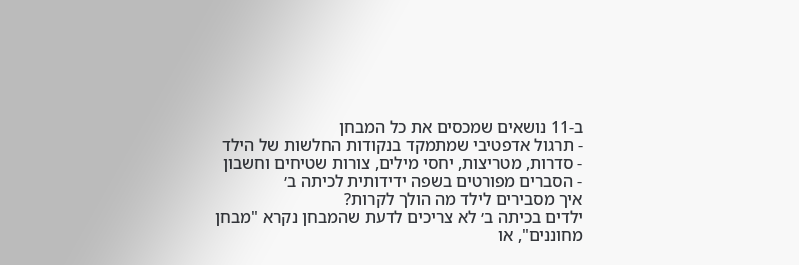ב-11 נושאים שמכסים את כל המבחן
- תרגול אדפטיבי שמתמקד בנקודות החלשות של הילד
- סדרות, מטריצות, יחסי מילים, צורות שטיחים וחשבון
- הסברים מפורטים בשפה ידידותית לכיתה ב׳
איך מסבירים לילד מה הולך לקרות?
ילדים בכיתה ב׳ לא צריכים לדעת שהמבחן נקרא "מבחן מחוננים", או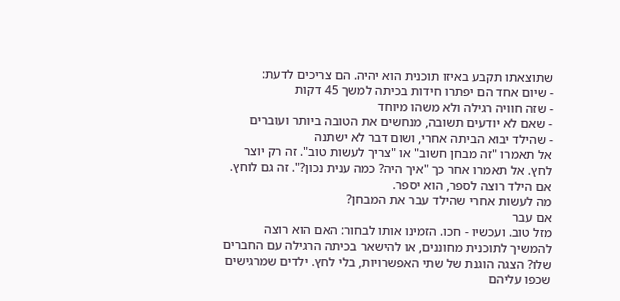שתוצאתו תקבע באיזו תוכנית הוא יהיה. הם צריכים לדעת:
- שיום אחד הם יפתרו חידות בכיתה למשך 45 דקות
- שזה חוויה רגילה ולא משהו מיוחד
- שאם לא יודעים תשובה, מנחשים את הטובה ביותר ועוברים
- שהילד יבוא הביתה אחרי, ושום דבר לא ישתנה
אל תאמרו "זה מבחן חשוב" או "צריך לעשות טוב". זה רק יוצר לחץ. אל תאמרו אחר כך "איך היה? כמה ענית נכון?". זה גם לוחץ. אם הילד רוצה לספר, הוא יספר.
מה לעשות אחרי שהילד עבר את המבחן?
אם עבר
מזל טוב. ועכשיו - חכו. הזמינו אותו לבחור: האם הוא רוצה להמשיך לתוכנית מחוננים, או להישאר בכיתה הרגילה עם החברים שלו? הצגה הוגנת של שתי האפשרויות, בלי לחץ. ילדים שמרגישים שכפו עליהם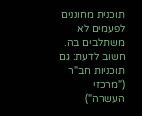תוכנית מחוננים לפעמים לא משתלבים בה.
חשוב לדעת: גם תוכניות חב"ר ("מרכזי העשרה")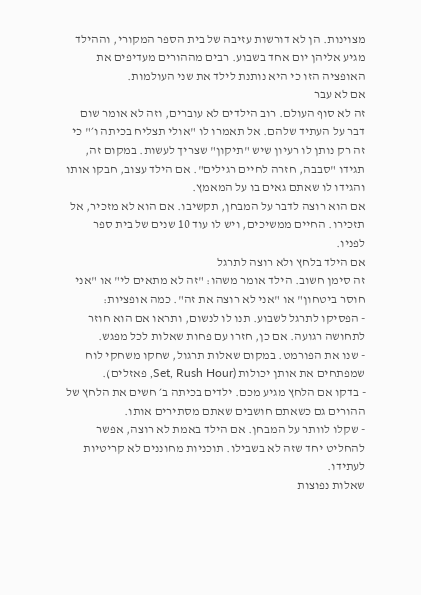מצוינות. הן לא דורשות עזיבה של בית הספר המקורי, וההילד מגיע אליהן יום אחד בשבוע. רבים מההורים מעדיפים את האופציה הזו כי היא נותנת לילד את שני העולמות.
אם לא עבר
זה לא סוף העולם. רוב הילדים לא עוברים, וזה לא אומר שום דבר על העתיד שלהם. אל תאמרו לו "אולי תצליח בכיתה ו׳" כי זה רק נותן לו רעיון שיש "תיקון" שצריך לעשות. במקום זה, תגידו "סבבה, חזרה לחיים רגילים". אם הילד עצוב, חבקו אותו והגידו לו שאתם גאים בו על המאמץ.
אם הוא רוצה לדבר על המבחן, תקשיבו. אם הוא לא מזכיר, אל תזכירו. החיים ממשיכים, ויש לו עוד 10 שנים של בית ספר לפניו.
אם הילד בלחץ ולא רוצה לתרגל
זה סימן חשוב. הילד אומר משהו: "זה לא מתאים לי" או "אני חוסר ביטחון" או "אני לא רוצה את זה". כמה אופציות:
- הפסיקו לתרגל לשבוע. תנו לו לנשום, ותראו אם הוא חוזר לתחושה רגועה. אם כן, חזרו עם פחות שאלות לכל מפגש.
- שנו את הפורמט. במקום שאלות תרגול, שחקו משחקי לוח שמפתחים את אותן יכולות (Set, Rush Hour, פאזלים).
- בדקו אם הלחץ מגיע מכם. ילדים בכיתה ב׳ חשים את הלחץ של ההורים גם כשאתם חושבים שאתם מסתירים אותו.
- שקלו לוותר על המבחן. אם הילד באמת לא רוצה, אפשר להחליט יחד שזה לא בשבילו. תוכניות מחוננים לא קריטיות לעתידו.
שאלות נפוצות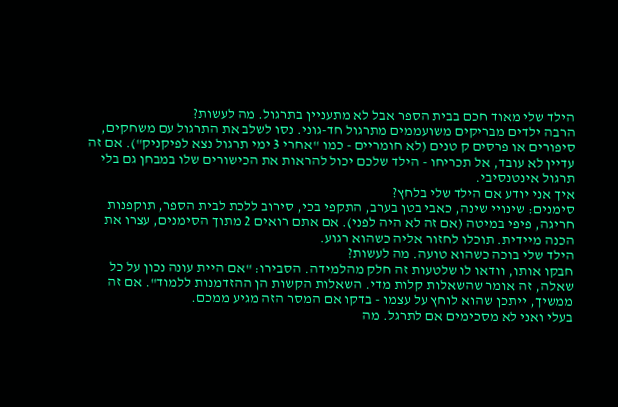הילד שלי מאוד חכם בבית הספר אבל לא מתעניין בתרגול. מה לעשות?
הרבה ילדים מבריקים משועממים מתרגול חד-גוני. נסו לשלב את התרגול עם משחקים, סיפורים או פרסים ק טנים (לא חומריים - כמו "אחרי 3 ימי תרגול נצא לפיקניק"). אם זה עדיין לא עובד, אל תכריחו - הילד שלכם יכול להראות את הכישורים שלו במבחן גם בלי תרגול אינטנסיבי.
איך אני יודע אם הילד שלי בלחץ?
סימנים: שינויי שינה, כאבי בטן בערב, התקפי בכי, סירוב ללכת לבית הספר, תוקפנות חריגה, פיפי במיטה (אם זה לא היה לפני). אם אתם רואים 2 מתוך הסימנים, עצרו את הכנה מיידית. תוכלו לחזור אליה כשהוא רגוע.
הילד שלי בוכה כשהוא טועה. מה לעשות?
חבקו אותו, וודאו לו שלטעות זה חלק מהלמידה. הסבירו: "אם היית עונה נכון על כל שאלה, זה אומר שהשאלות קלות מדי. השאלות הקשות הן ההזדמנות ללמוד". אם זה ממשיך, ייתכן שהוא לוחץ על עצמו - בדקו אם המסר הזה מגיע ממכם.
בעלי ואני לא מסכימים אם לתרגל. מה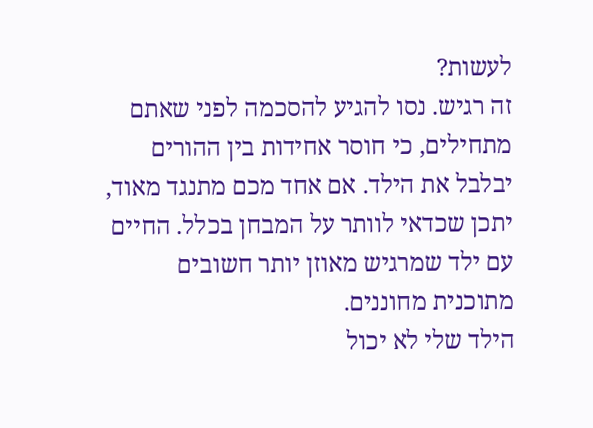לעשות?
זה רגיש. נסו להגיע להסכמה לפני שאתם מתחילים, כי חוסר אחידות בין ההורים יבלבל את הילד. אם אחד מכם מתנגד מאוד, יתכן שכדאי לוותר על המבחן בכלל. החיים עם ילד שמרגיש מאוזן יותר חשובים מתוכנית מחוננים.
הילד שלי לא יכול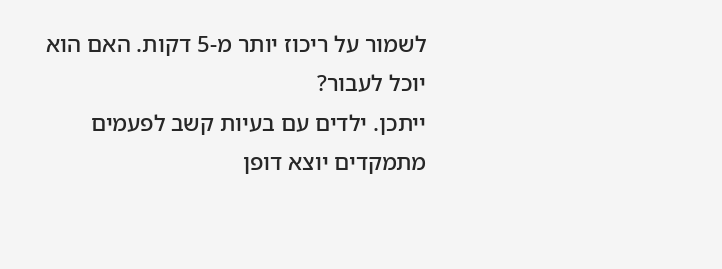לשמור על ריכוז יותר מ-5 דקות. האם הוא יוכל לעבור?
ייתכן. ילדים עם בעיות קשב לפעמים מתמקדים יוצא דופן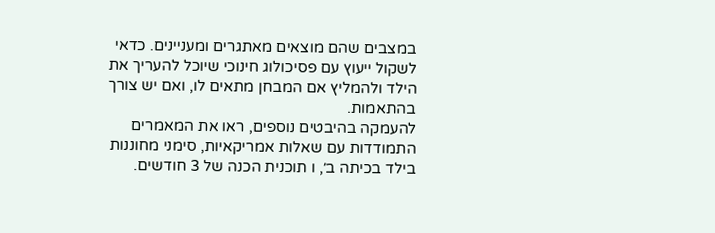במצבים שהם מוצאים מאתגרים ומעניינים. כדאי לשקול ייעוץ עם פסיכולוג חינוכי שיוכל להעריך את הילד ולהמליץ אם המבחן מתאים לו, ואם יש צורך בהתאמות.
להעמקה בהיבטים נוספים, ראו את המאמרים התמודדות עם שאלות אמריקאיות, סימני מחוננות בילד בכיתה ב׳, ו תוכנית הכנה של 3 חודשים.